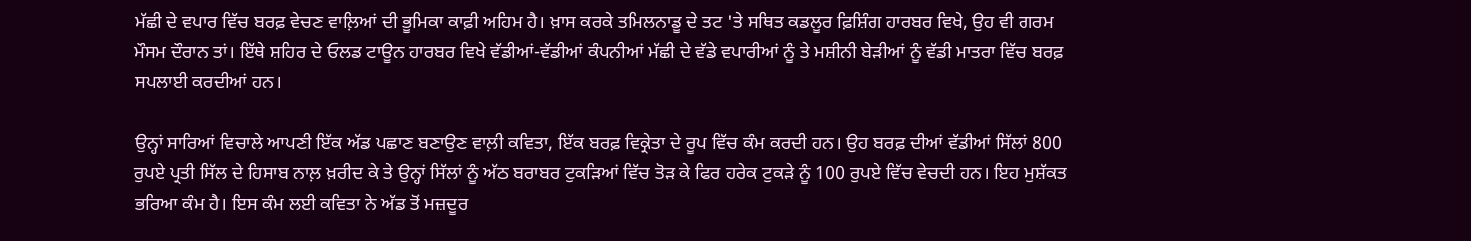ਮੱਛੀ ਦੇ ਵਪਾਰ ਵਿੱਚ ਬਰਫ਼ ਵੇਚਣ ਵਾਲ਼ਿਆਂ ਦੀ ਭੂਮਿਕਾ ਕਾਫ਼ੀ ਅਹਿਮ ਹੈ। ਖ਼ਾਸ ਕਰਕੇ ਤਮਿਲਨਾਡੂ ਦੇ ਤਟ 'ਤੇ ਸਥਿਤ ਕਡਲੂਰ ਫ਼ਿਸ਼ਿੰਗ ਹਾਰਬਰ ਵਿਖੇ, ਉਹ ਵੀ ਗਰਮ ਮੌਸਮ ਦੌਰਾਨ ਤਾਂ। ਇੱਥੇ ਸ਼ਹਿਰ ਦੇ ਓਲਡ ਟਾਊਨ ਹਾਰਬਰ ਵਿਖੇ ਵੱਡੀਆਂ-ਵੱਡੀਆਂ ਕੰਪਨੀਆਂ ਮੱਛੀ ਦੇ ਵੱਡੇ ਵਪਾਰੀਆਂ ਨੂੰ ਤੇ ਮਸ਼ੀਨੀ ਬੇੜੀਆਂ ਨੂੰ ਵੱਡੀ ਮਾਤਰਾ ਵਿੱਚ ਬਰਫ਼ ਸਪਲਾਈ ਕਰਦੀਆਂ ਹਨ।

ਉਨ੍ਹਾਂ ਸਾਰਿਆਂ ਵਿਚਾਲੇ ਆਪਣੀ ਇੱਕ ਅੱਡ ਪਛਾਣ ਬਣਾਉਣ ਵਾਲ਼ੀ ਕਵਿਤਾ, ਇੱਕ ਬਰਫ਼ ਵਿਕ੍ਰੇਤਾ ਦੇ ਰੂਪ ਵਿੱਚ ਕੰਮ ਕਰਦੀ ਹਨ। ਉਹ ਬਰਫ਼ ਦੀਆਂ ਵੱਡੀਆਂ ਸਿੱਲਾਂ 800 ਰੁਪਏ ਪ੍ਰਤੀ ਸਿੱਲ ਦੇ ਹਿਸਾਬ ਨਾਲ਼ ਖ਼ਰੀਦ ਕੇ ਤੇ ਉਨ੍ਹਾਂ ਸਿੱਲਾਂ ਨੂੰ ਅੱਠ ਬਰਾਬਰ ਟੁਕੜਿਆਂ ਵਿੱਚ ਤੋੜ ਕੇ ਫਿਰ ਹਰੇਕ ਟੁਕੜੇ ਨੂੰ 100 ਰੁਪਏ ਵਿੱਚ ਵੇਚਦੀ ਹਨ। ਇਹ ਮੁਸ਼ੱਕਤ ਭਰਿਆ ਕੰਮ ਹੈ। ਇਸ ਕੰਮ ਲਈ ਕਵਿਤਾ ਨੇ ਅੱਡ ਤੋਂ ਮਜ਼ਦੂਰ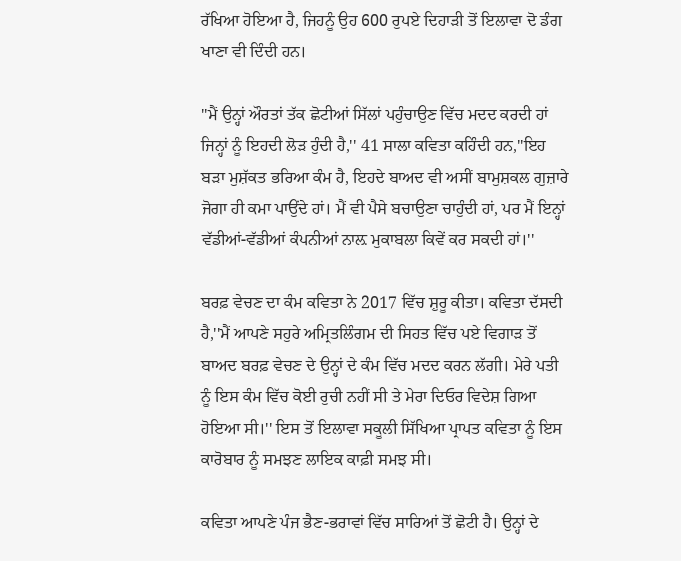ਰੱਖਿਆ ਹੋਇਆ ਹੈ, ਜਿਹਨੂੰ ਉਹ 600 ਰੁਪਏ ਦਿਹਾੜੀ ਤੋਂ ਇਲਾਵਾ ਦੋ ਡੰਗ ਖਾਣਾ ਵੀ ਦਿੰਦੀ ਹਨ।

''ਮੈਂ ਉਨ੍ਹਾਂ ਔਰਤਾਂ ਤੱਕ ਛੋਟੀਆਂ ਸਿੱਲਾਂ ਪਹੁੰਚਾਉਣ ਵਿੱਚ ਮਦਦ ਕਰਦੀ ਹਾਂ ਜਿਨ੍ਹਾਂ ਨੂੰ ਇਹਦੀ ਲੋੜ ਹੁੰਦੀ ਹੈ,'' 41 ਸਾਲਾ ਕਵਿਤਾ ਕਹਿੰਦੀ ਹਨ,''ਇਹ ਬੜਾ ਮੁਸ਼ੱਕਤ ਭਰਿਆ ਕੰਮ ਹੈ, ਇਹਦੇ ਬਾਅਦ ਵੀ ਅਸੀਂ ਬਾਮੁਸ਼ਕਲ ਗੁਜ਼ਾਰੇ ਜੋਗਾ ਹੀ ਕਮਾ ਪਾਉਂਦੇ ਹਾਂ। ਮੈਂ ਵੀ ਪੈਸੇ ਬਚਾਉਣਾ ਚਾਹੁੰਦੀ ਹਾਂ, ਪਰ ਮੈਂ ਇਨ੍ਹਾਂ ਵੱਡੀਆਂ-ਵੱਡੀਆਂ ਕੰਪਨੀਆਂ ਨਾਲ਼ ਮੁਕਾਬਲਾ ਕਿਵੇਂ ਕਰ ਸਕਦੀ ਹਾਂ।''

ਬਰਫ਼ ਵੇਚਣ ਦਾ ਕੰਮ ਕਵਿਤਾ ਨੇ 2017 ਵਿੱਚ ਸ਼ੁਰੂ ਕੀਤਾ। ਕਵਿਤਾ ਦੱਸਦੀ ਹੈ,''ਮੈਂ ਆਪਣੇ ਸਹੁਰੇ ਅਮ੍ਰਿਤਲਿੰਗਮ ਦੀ ਸਿਹਤ ਵਿੱਚ ਪਏ ਵਿਗਾੜ ਤੋਂ ਬਾਅਦ ਬਰਫ਼ ਵੇਚਣ ਦੇ ਉਨ੍ਹਾਂ ਦੇ ਕੰਮ ਵਿੱਚ ਮਦਦ ਕਰਨ ਲੱਗੀ। ਮੇਰੇ ਪਤੀ ਨੂੰ ਇਸ ਕੰਮ ਵਿੱਚ ਕੋਈ ਰੁਚੀ ਨਹੀਂ ਸੀ ਤੇ ਮੇਰਾ ਦਿਓਰ ਵਿਦੇਸ਼ ਗਿਆ ਹੋਇਆ ਸੀ।'' ਇਸ ਤੋਂ ਇਲਾਵਾ ਸਕੂਲੀ ਸਿੱਖਿਆ ਪ੍ਰਾਪਤ ਕਵਿਤਾ ਨੂੰ ਇਸ ਕਾਰੋਬਾਰ ਨੂੰ ਸਮਝਣ ਲਾਇਕ ਕਾਫ਼ੀ ਸਮਝ ਸੀ।

ਕਵਿਤਾ ਆਪਣੇ ਪੰਜ ਭੈਣ-ਭਰਾਵਾਂ ਵਿੱਚ ਸਾਰਿਆਂ ਤੋਂ ਛੋਟੀ ਹੈ। ਉਨ੍ਹਾਂ ਦੇ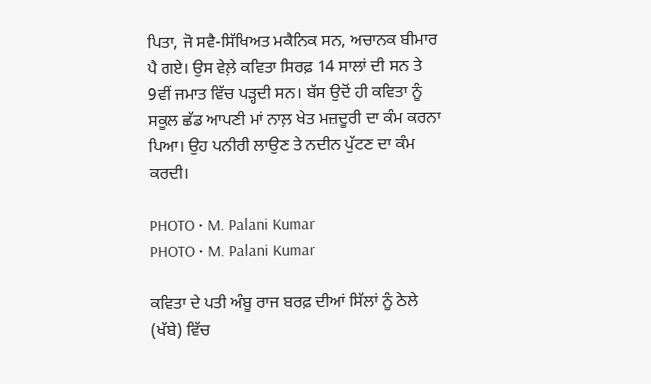ਪਿਤਾ, ਜੋ ਸਵੈ-ਸਿੱਖਿਅਤ ਮਕੈਨਿਕ ਸਨ, ਅਚਾਨਕ ਬੀਮਾਰ ਪੈ ਗਏ। ਉਸ ਵੇਲ਼ੇ ਕਵਿਤਾ ਸਿਰਫ਼ 14 ਸਾਲਾਂ ਦੀ ਸਨ ਤੇ 9ਵੀਂ ਜਮਾਤ ਵਿੱਚ ਪੜ੍ਹਦੀ ਸਨ। ਬੱਸ ਉਦੋਂ ਹੀ ਕਵਿਤਾ ਨੂੰ ਸਕੂਲ ਛੱਡ ਆਪਣੀ ਮਾਂ ਨਾਲ਼ ਖੇਤ ਮਜ਼ਦੂਰੀ ਦਾ ਕੰਮ ਕਰਨਾ ਪਿਆ। ਉਹ ਪਨੀਰੀ ਲਾਉਣ ਤੇ ਨਦੀਨ ਪੁੱਟਣ ਦਾ ਕੰਮ ਕਰਦੀ।

PHOTO • M. Palani Kumar
PHOTO • M. Palani Kumar

ਕਵਿਤਾ ਦੇ ਪਤੀ ਅੰਬੂ ਰਾਜ ਬਰਫ਼ ਦੀਆਂ ਸਿੱਲਾਂ ਨੂੰ ਠੇਲੇ (ਖੱਬੇ) ਵਿੱਚ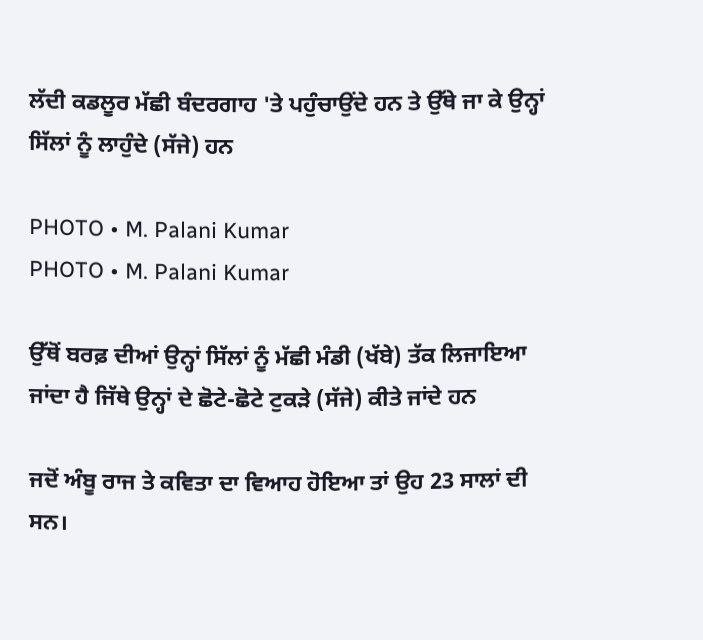ਲੱਦੀ ਕਡਲੂਰ ਮੱਛੀ ਬੰਦਰਗਾਹ 'ਤੇ ਪਹੁੰਚਾਉਂਦੇ ਹਨ ਤੇ ਉੱਥੇ ਜਾ ਕੇ ਉਨ੍ਹਾਂ ਸਿੱਲਾਂ ਨੂੰ ਲਾਹੁੰਦੇ (ਸੱਜੇ) ਹਨ

PHOTO • M. Palani Kumar
PHOTO • M. Palani Kumar

ਉੱਥੋਂ ਬਰਫ਼ ਦੀਆਂ ਉਨ੍ਹਾਂ ਸਿੱਲਾਂ ਨੂੰ ਮੱਛੀ ਮੰਡੀ (ਖੱਬੇ) ਤੱਕ ਲਿਜਾਇਆ ਜਾਂਦਾ ਹੈ ਜਿੱਥੇ ਉਨ੍ਹਾਂ ਦੇ ਛੋਟੇ-ਛੋਟੇ ਟੁਕੜੇ (ਸੱਜੇ) ਕੀਤੇ ਜਾਂਦੇ ਹਨ

ਜਦੋਂ ਅੰਬੂ ਰਾਜ ਤੇ ਕਵਿਤਾ ਦਾ ਵਿਆਹ ਹੋਇਆ ਤਾਂ ਉਹ 23 ਸਾਲਾਂ ਦੀ ਸਨ।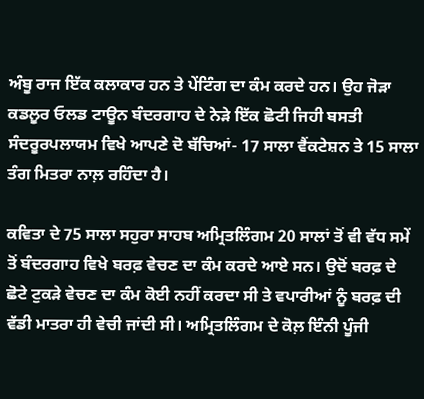ਅੰਬੂ ਰਾਜ ਇੱਕ ਕਲਾਕਾਰ ਹਨ ਤੇ ਪੇਂਟਿੰਗ ਦਾ ਕੰਮ ਕਰਦੇ ਹਨ। ਉਹ ਜੋੜਾ ਕਡਲੂਰ ਓਲਡ ਟਾਊਨ ਬੰਦਰਗਾਹ ਦੇ ਨੇੜੇ ਇੱਕ ਛੋਟੀ ਜਿਹੀ ਬਸਤੀ ਸੰਦਰੂਰਪਲਾਯਮ ਵਿਖੇ ਆਪਣੇ ਦੋ ਬੱਚਿਆਂ- 17 ਸਾਲਾ ਵੈਂਕਟੇਸ਼ਨ ਤੇ 15 ਸਾਲਾ ਤੰਗ ਮਿਤਰਾ ਨਾਲ਼ ਰਹਿੰਦਾ ਹੈ।

ਕਵਿਤਾ ਦੇ 75 ਸਾਲਾ ਸਹੁਰਾ ਸਾਹਬ ਅਮ੍ਰਿਤਲਿੰਗਮ 20 ਸਾਲਾਂ ਤੋਂ ਵੀ ਵੱਧ ਸਮੇਂ ਤੋਂ ਬੰਦਰਗਾਹ ਵਿਖੇ ਬਰਫ਼ ਵੇਚਣ ਦਾ ਕੰਮ ਕਰਦੇ ਆਏ ਸਨ। ਉਦੋਂ ਬਰਫ਼ ਦੇ ਛੋਟੇ ਟੁਕੜੇ ਵੇਚਣ ਦਾ ਕੰਮ ਕੋਈ ਨਹੀਂ ਕਰਦਾ ਸੀ ਤੇ ਵਪਾਰੀਆਂ ਨੂੰ ਬਰਫ਼ ਦੀ ਵੱਡੀ ਮਾਤਰਾ ਹੀ ਵੇਚੀ ਜਾਂਦੀ ਸੀ। ਅਮ੍ਰਿਤਲਿੰਗਮ ਦੇ ਕੋਲ਼ ਇੰਨੀ ਪੂੰਜੀ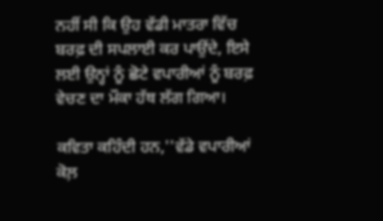ਨਹੀਂ ਸੀ ਕਿ ਉਹ ਵੱਡੀ ਮਾਤਰਾ ਵਿੱਚ ਬਰਫ਼ ਦੀ ਸਪਲਾਈ ਕਰ ਪਾਉਂਦੇ, ਇਸੇ ਲਈ ਉਨ੍ਹਾਂ ਨੂੰ ਛੋਟੇ ਵਪਾਰੀਆਂ ਨੂੰ ਬਰਫ਼ ਵੇਚਣ ਦਾ ਮੌਕਾ ਹੱਥ ਲੱਗ ਗਿਆ।

ਕਵਿਤਾ ਕਹਿੰਦੀ ਹਨ,''ਵੱਡੇ ਵਪਾਰੀਆਂ ਕੋਲ਼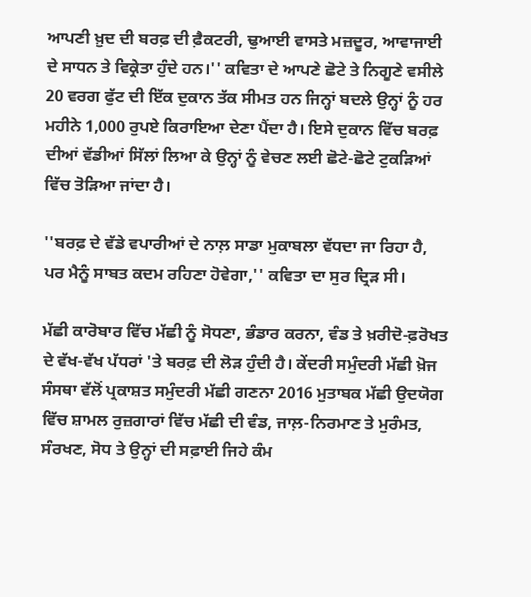ਆਪਣੀ ਖ਼ੁਦ ਦੀ ਬਰਫ਼ ਦੀ ਫ਼ੈਕਟਰੀ, ਢੁਆਈ ਵਾਸਤੇ ਮਜ਼ਦੂਰ, ਆਵਾਜਾਈ ਦੇ ਸਾਧਨ ਤੇ ਵਿਕ੍ਰੇਤਾ ਹੁੰਦੇ ਹਨ।'' ਕਵਿਤਾ ਦੇ ਆਪਣੇ ਛੋਟੇ ਤੇ ਨਿਗੂਣੇ ਵਸੀਲੇ 20 ਵਰਗ ਫੁੱਟ ਦੀ ਇੱਕ ਦੁਕਾਨ ਤੱਕ ਸੀਮਤ ਹਨ ਜਿਨ੍ਹਾਂ ਬਦਲੇ ਉਨ੍ਹਾਂ ਨੂੰ ਹਰ ਮਹੀਨੇ 1,000 ਰੁਪਏ ਕਿਰਾਇਆ ਦੇਣਾ ਪੈਂਦਾ ਹੈ। ਇਸੇ ਦੁਕਾਨ ਵਿੱਚ ਬਰਫ਼ ਦੀਆਂ ਵੱਡੀਆਂ ਸਿੱਲਾਂ ਲਿਆ ਕੇ ਉਨ੍ਹਾਂ ਨੂੰ ਵੇਚਣ ਲਈ ਛੋਟੇ-ਛੋਟੇ ਟੁਕੜਿਆਂ ਵਿੱਚ ਤੋੜਿਆ ਜਾਂਦਾ ਹੈ।

''ਬਰਫ਼ ਦੇ ਵੱਡੇ ਵਪਾਰੀਆਂ ਦੇ ਨਾਲ਼ ਸਾਡਾ ਮੁਕਾਬਲਾ ਵੱਧਦਾ ਜਾ ਰਿਹਾ ਹੈ, ਪਰ ਮੈਨੂੰ ਸਾਬਤ ਕਦਮ ਰਹਿਣਾ ਹੋਵੇਗਾ,'' ਕਵਿਤਾ ਦਾ ਸੁਰ ਦ੍ਰਿੜ ਸੀ।

ਮੱਛੀ ਕਾਰੋਬਾਰ ਵਿੱਚ ਮੱਛੀ ਨੂੰ ਸੋਧਣਾ, ਭੰਡਾਰ ਕਰਨਾ, ਵੰਡ ਤੇ ਖ਼ਰੀਦੋ-ਫ਼ਰੋਖਤ ਦੇ ਵੱਖ-ਵੱਖ ਪੱਧਰਾਂ 'ਤੇ ਬਰਫ਼ ਦੀ ਲੋੜ ਹੁੰਦੀ ਹੈ। ਕੇਂਦਰੀ ਸਮੁੰਦਰੀ ਮੱਛੀ ਖ਼ੋਜ ਸੰਸਥਾ ਵੱਲੋਂ ਪ੍ਰਕਾਸ਼ਤ ਸਮੁੰਦਰੀ ਮੱਛੀ ਗਣਨਾ 2016 ਮੁਤਾਬਕ ਮੱਛੀ ਉਦਯੋਗ ਵਿੱਚ ਸ਼ਾਮਲ ਰੁਜ਼ਗਾਰਾਂ ਵਿੱਚ ਮੱਛੀ ਦੀ ਵੰਡ, ਜਾਲ਼-ਨਿਰਮਾਣ ਤੇ ਮੁਰੰਮਤ, ਸੰਰਖਣ, ਸੋਧ ਤੇ ਉਨ੍ਹਾਂ ਦੀ ਸਫ਼ਾਈ ਜਿਹੇ ਕੰਮ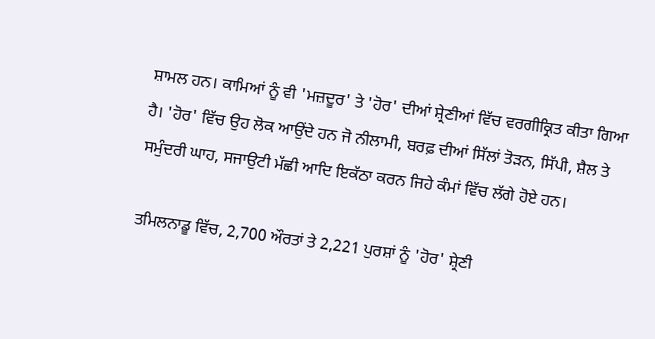ਸ਼ਾਮਲ ਹਨ। ਕਾਮਿਆਂ ਨੂੰ ਵੀ 'ਮਜ਼ਦੂਰ' ਤੇ 'ਹੋਰ' ਦੀਆਂ ਸ਼੍ਰੇਣੀਆਂ ਵਿੱਚ ਵਰਗੀਕ੍ਰਿਤ ਕੀਤਾ ਗਿਆ ਹੈ। 'ਹੋਰ' ਵਿੱਚ ਉਹ ਲੋਕ ਆਉਂਦੇ ਹਨ ਜੋ ਨੀਲਾਮੀ, ਬਰਫ਼ ਦੀਆਂ ਸਿੱਲਾਂ ਤੋੜਨ, ਸਿੱਪੀ, ਸ਼ੈਲ ਤੇ ਸਮੁੰਦਰੀ ਘਾਹ, ਸਜਾਉਟੀ ਮੱਛੀ ਆਦਿ ਇਕੱਠਾ ਕਰਨ ਜਿਹੇ ਕੰਮਾਂ ਵਿੱਚ ਲੱਗੇ ਹੋਏ ਹਨ।

ਤਮਿਲਨਾਡੂ ਵਿੱਚ, 2,700 ਔਰਤਾਂ ਤੇ 2,221 ਪੁਰਸ਼ਾਂ ਨੂੰ 'ਹੋਰ' ਸ਼੍ਰੇਣੀ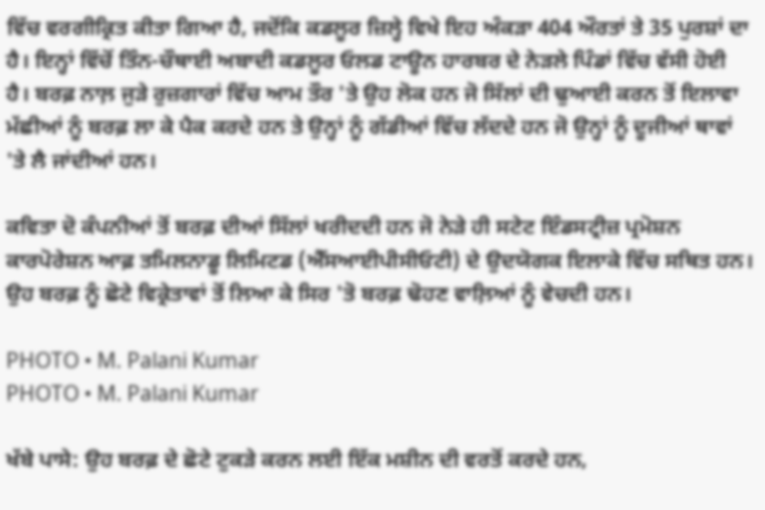ਵਿੱਚ ਵਰਗੀਕ੍ਰਿਤ ਕੀਤਾ ਗਿਆ ਹੈ, ਜਦੋਂਕਿ ਕਡਲੂਰ ਜ਼ਿਲ੍ਹੇ ਵਿਖੇ ਇਹ ਅੰਕੜਾ 404 ਔਰਤਾਂ ਤੇ 35 ਪੁਰਸ਼ਾਂ ਦਾ ਹੈ। ਇਨ੍ਹਾਂ ਵਿੱਚੋਂ ਤਿੰਨ-ਚੌਥਾਈ ਅਬਾਦੀ ਕਡਲੂਰ ਓਲਡ ਟਾਊਨ ਹਾਰਬਰ ਦੇ ਨੇੜਲੇ ਪਿੰਡਾਂ ਵਿੱਚ ਵੱਸੀ ਹੋਈ ਹੈ। ਬਰਫ਼ ਨਾਲ਼ ਜੁੜੇ ਰੁਜ਼ਗਾਰਾਂ ਵਿੱਚ ਆਮ ਤੌਰ 'ਤੇ ਉਹ ਲੋਕ ਹਨ ਜੋ ਸਿੱਲਾਂ ਦੀ ਢੁਆਈ ਕਰਨ ਤੋਂ ਇਲਾਵਾ ਮੱਛੀਆਂ ਨੂੰ ਬਰਫ਼ ਲਾ ਕੇ ਪੈਕ ਕਰਦੇ ਹਨ ਤੇ ਉਨ੍ਹਾਂ ਨੂੰ ਗੱਡੀਆਂ ਵਿੱਚ ਲੱਦਦੇ ਹਨ ਜੋ ਉਨ੍ਹਾਂ ਨੂੰ ਦੂਜੀਆਂ ਥਾਵਾਂ 'ਤੇ ਲੈ ਜਾਂਦੀਆਂ ਹਨ।

ਕਵਿਤਾ ਦੋ ਕੰਪਨੀਆਂ ਤੋਂ ਬਰਫ਼ ਦੀਆਂ ਸਿੱਲਾਂ ਖਰੀਦਦੀ ਹਨ ਜੋ ਨੇੜੇ ਹੀ ਸਟੇਟ ਇੰਡਸਟ੍ਰੀਜ਼ ਪ੍ਰਮੋਸ਼ਨ ਕਾਰਪੋਰੇਸ਼ਨ ਆਫ਼ ਤਮਿਲਨਾਡੂ ਲਿਮਿਟਡ (ਐੱਸਆਈਪੀਸੀਓਟੀ) ਦੇ ਉਦਯੋਗਕ ਇਲਾਕੇ ਵਿੱਚ ਸਥਿਤ ਹਨ। ਉਹ ਬਰਫ਼ ਨੂੰ ਛੋਟੇ ਵਿਕ੍ਰੇਤਾਵਾਂ ਤੋਂ ਲਿਆ ਕੇ ਸਿਰ 'ਤੋ ਬਰਫ਼ ਢੋਹਣ ਵਾਲ਼ਿਆਂ ਨੂੰ ਵੇਚਦੀ ਹਨ।

PHOTO • M. Palani Kumar
PHOTO • M. Palani Kumar

ਖੱਬੇ ਪਾਸੇ: ਉਹ ਬਰਫ਼ ਦੇ ਛੋਟੇ ਟੁਕੜੇ ਕਰਨ ਲਈ ਇੱਕ ਮਸ਼ੀਨ ਦੀ ਵਰਤੋਂ ਕਰਦੇ ਹਨ,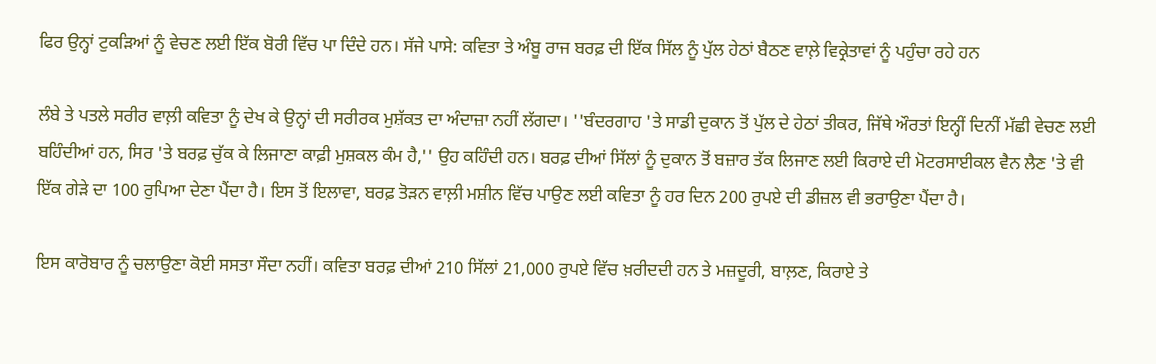ਫਿਰ ਉਨ੍ਹਾਂ ਟੁਕੜਿਆਂ ਨੂੰ ਵੇਚਣ ਲਈ ਇੱਕ ਬੋਰੀ ਵਿੱਚ ਪਾ ਦਿੰਦੇ ਹਨ। ਸੱਜੇ ਪਾਸੇ: ਕਵਿਤਾ ਤੇ ਅੰਬੂ ਰਾਜ ਬਰਫ਼ ਦੀ ਇੱਕ ਸਿੱਲ ਨੂੰ ਪੁੱਲ ਹੇਠਾਂ ਬੈਠਣ ਵਾਲ਼ੇ ਵਿਕ੍ਰੇਤਾਵਾਂ ਨੂੰ ਪਹੁੰਚਾ ਰਹੇ ਹਨ

ਲੰਬੇ ਤੇ ਪਤਲੇ ਸਰੀਰ ਵਾਲ਼ੀ ਕਵਿਤਾ ਨੂੰ ਦੇਖ ਕੇ ਉਨ੍ਹਾਂ ਦੀ ਸਰੀਰਕ ਮੁਸ਼ੱਕਤ ਦਾ ਅੰਦਾਜ਼ਾ ਨਹੀਂ ਲੱਗਦਾ। ''ਬੰਦਰਗਾਹ 'ਤੇ ਸਾਡੀ ਦੁਕਾਨ ਤੋਂ ਪੁੱਲ ਦੇ ਹੇਠਾਂ ਤੀਕਰ, ਜਿੱਥੇ ਔਰਤਾਂ ਇਨ੍ਹੀਂ ਦਿਨੀਂ ਮੱਛੀ ਵੇਚਣ ਲਈ ਬਹਿੰਦੀਆਂ ਹਨ, ਸਿਰ 'ਤੇ ਬਰਫ਼ ਚੁੱਕ ਕੇ ਲਿਜਾਣਾ ਕਾਫ਼ੀ ਮੁਸ਼ਕਲ ਕੰਮ ਹੈ,'' ਉਹ ਕਹਿੰਦੀ ਹਨ। ਬਰਫ਼ ਦੀਆਂ ਸਿੱਲਾਂ ਨੂੰ ਦੁਕਾਨ ਤੋਂ ਬਜ਼ਾਰ ਤੱਕ ਲਿਜਾਣ ਲਈ ਕਿਰਾਏ ਦੀ ਮੋਟਰਸਾਈਕਲ ਵੈਨ ਲੈਣ 'ਤੇ ਵੀ ਇੱਕ ਗੇੜੇ ਦਾ 100 ਰੁਪਿਆ ਦੇਣਾ ਪੈਂਦਾ ਹੈ। ਇਸ ਤੋਂ ਇਲਾਵਾ, ਬਰਫ਼ ਤੋੜਨ ਵਾਲ਼ੀ ਮਸ਼ੀਨ ਵਿੱਚ ਪਾਉਣ ਲਈ ਕਵਿਤਾ ਨੂੰ ਹਰ ਦਿਨ 200 ਰੁਪਏ ਦੀ ਡੀਜ਼ਲ ਵੀ ਭਰਾਉਣਾ ਪੈਂਦਾ ਹੈ।

ਇਸ ਕਾਰੋਬਾਰ ਨੂੰ ਚਲਾਉਣਾ ਕੋਈ ਸਸਤਾ ਸੌਦਾ ਨਹੀਂ। ਕਵਿਤਾ ਬਰਫ਼ ਦੀਆਂ 210 ਸਿੱਲਾਂ 21,000 ਰੁਪਏ ਵਿੱਚ ਖ਼ਰੀਦਦੀ ਹਨ ਤੇ ਮਜ਼ਦੂਰੀ, ਬਾਲ਼ਣ, ਕਿਰਾਏ ਤੇ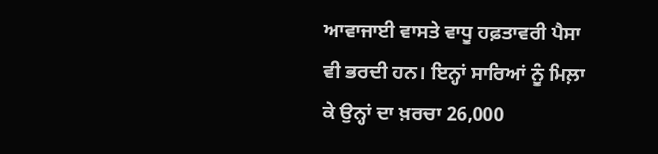ਆਵਾਜਾਈ ਵਾਸਤੇ ਵਾਧੂ ਹਫ਼ਤਾਵਰੀ ਪੈਸਾ ਵੀ ਭਰਦੀ ਹਨ। ਇਨ੍ਹਾਂ ਸਾਰਿਆਂ ਨੂੰ ਮਿਲ਼ਾ ਕੇ ਉਨ੍ਹਾਂ ਦਾ ਖ਼ਰਚਾ 26,000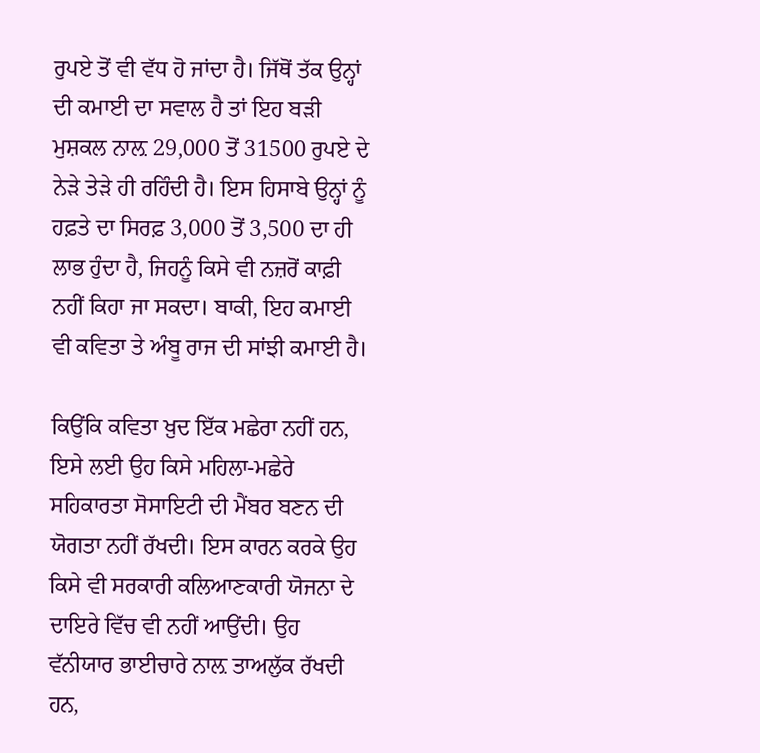ਰੁਪਏ ਤੋਂ ਵੀ ਵੱਧ ਹੋ ਜਾਂਦਾ ਹੈ। ਜਿੱਥੋਂ ਤੱਕ ਉਨ੍ਹਾਂ ਦੀ ਕਮਾਈ ਦਾ ਸਵਾਲ ਹੈ ਤਾਂ ਇਹ ਬੜੀ ਮੁਸ਼ਕਲ ਨਾਲ਼ 29,000 ਤੋਂ 31500 ਰੁਪਏ ਦੇ ਨੇੜੇ ਤੇੜੇ ਹੀ ਰਹਿੰਦੀ ਹੈ। ਇਸ ਹਿਸਾਬੇ ਉਨ੍ਹਾਂ ਨੂੰ ਹਫ਼ਤੇ ਦਾ ਸਿਰਫ਼ 3,000 ਤੋਂ 3,500 ਦਾ ਹੀ ਲਾਭ ਹੁੰਦਾ ਹੈ, ਜਿਹਨੂੰ ਕਿਸੇ ਵੀ ਨਜ਼ਰੋਂ ਕਾਫ਼ੀ ਨਹੀਂ ਕਿਹਾ ਜਾ ਸਕਦਾ। ਬਾਕੀ, ਇਹ ਕਮਾਈ ਵੀ ਕਵਿਤਾ ਤੇ ਅੰਬੂ ਰਾਜ ਦੀ ਸਾਂਝੀ ਕਮਾਈ ਹੈ।

ਕਿਉਂਕਿ ਕਵਿਤਾ ਖ਼ੁਦ ਇੱਕ ਮਛੇਰਾ ਨਹੀਂ ਹਨ, ਇਸੇ ਲਈ ਉਹ ਕਿਸੇ ਮਹਿਲਾ-ਮਛੇਰੇ ਸਹਿਕਾਰਤਾ ਸੋਸਾਇਟੀ ਦੀ ਮੈਂਬਰ ਬਣਨ ਦੀ ਯੋਗਤਾ ਨਹੀਂ ਰੱਖਦੀ। ਇਸ ਕਾਰਨ ਕਰਕੇ ਉਹ ਕਿਸੇ ਵੀ ਸਰਕਾਰੀ ਕਲਿਆਣਕਾਰੀ ਯੋਜਨਾ ਦੇ ਦਾਇਰੇ ਵਿੱਚ ਵੀ ਨਹੀਂ ਆਉਂਦੀ। ਉਹ ਵੱਨੀਯਾਰ ਭਾਈਚਾਰੇ ਨਾਲ਼ ਤਾਅਲੁੱਕ ਰੱਖਦੀ ਹਨ,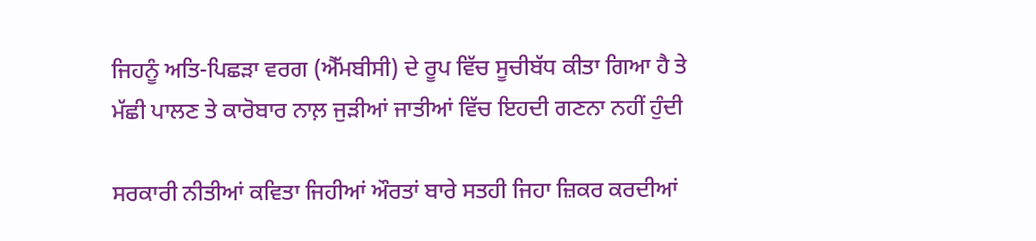ਜਿਹਨੂੰ ਅਤਿ-ਪਿਛੜਾ ਵਰਗ (ਐੱਮਬੀਸੀ) ਦੇ ਰੂਪ ਵਿੱਚ ਸੂਚੀਬੱਧ ਕੀਤਾ ਗਿਆ ਹੈ ਤੇ ਮੱਛੀ ਪਾਲਣ ਤੇ ਕਾਰੋਬਾਰ ਨਾਲ਼ ਜੁੜੀਆਂ ਜਾਤੀਆਂ ਵਿੱਚ ਇਹਦੀ ਗਣਨਾ ਨਹੀਂ ਹੁੰਦੀ

ਸਰਕਾਰੀ ਨੀਤੀਆਂ ਕਵਿਤਾ ਜਿਹੀਆਂ ਔਰਤਾਂ ਬਾਰੇ ਸਤਹੀ ਜਿਹਾ ਜ਼ਿਕਰ ਕਰਦੀਆਂ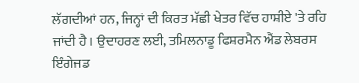ਲੱਗਦੀਆਂ ਹਨ, ਜਿਨ੍ਹਾਂ ਦੀ ਕਿਰਤ ਮੱਛੀ ਖੇਤਰ ਵਿੱਚ ਹਾਸ਼ੀਏ 'ਤੇ ਰਹਿ ਜਾਂਦੀ ਹੈ। ਉਦਾਹਰਣ ਲਈ, ਤਮਿਲਨਾਡੂ ਫਿਸ਼ਰਮੈਨ ਐਂਡ ਲੇਬਰਸ ਇੰਗੇਜਡ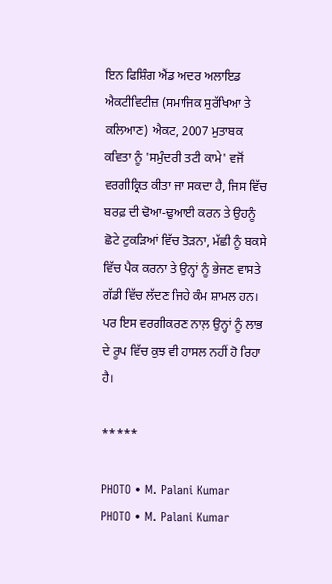ਇਨ ਫਿਸ਼ਿੰਗ ਐਂਡ ਅਦਰ ਅਲਾਇਡ ਐਕਟੀਵਿਟੀਜ਼ (ਸਮਾਜਿਕ ਸੁਰੱਖਿਆ ਤੇ ਕਲਿਆਣ) ਐਕਟ, 2007 ਮੁਤਾਬਕ ਕਵਿਤਾ ਨੂੰ 'ਸਮੁੰਦਰੀ ਤਟੀ ਕਾਮੇ' ਵਜੋਂ ਵਰਗੀਕ੍ਰਿਤ ਕੀਤਾ ਜਾ ਸਕਦਾ ਹੈ, ਜਿਸ ਵਿੱਚ ਬਰਫ਼ ਦੀ ਢੋਆ-ਢੁਆਈ ਕਰਨ ਤੇ ਉਹਨੂੰ ਛੋਟੇ ਟੁਕੜਿਆਂ ਵਿੱਚ ਤੋੜਨਾ, ਮੱਛੀ ਨੂੰ ਬਕਸੇ ਵਿੱਚ ਪੈਕ ਕਰਨਾ ਤੇ ਉਨ੍ਹਾਂ ਨੂੰ ਭੇਜਣ ਵਾਸਤੇ ਗੱਡੀ ਵਿੱਚ ਲੱਦਣ ਜਿਹੇ ਕੰਮ ਸ਼ਾਮਲ ਹਨ। ਪਰ ਇਸ ਵਰਗੀਕਰਣ ਨਾਲ਼ ਉਨ੍ਹਾਂ ਨੂੰ ਲਾਭ ਦੇ ਰੂਪ ਵਿੱਚ ਕੁਝ ਵੀ ਹਾਸਲ ਨਹੀਂ ਹੋ ਰਿਹਾ ਹੈ।

*****

PHOTO • M. Palani Kumar
PHOTO • M. Palani Kumar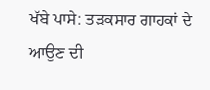ਖੱਬੇ ਪਾਸੇ: ਤੜਕਸਾਰ ਗਾਹਕਾਂ ਦੇ ਆਉਣ ਦੀ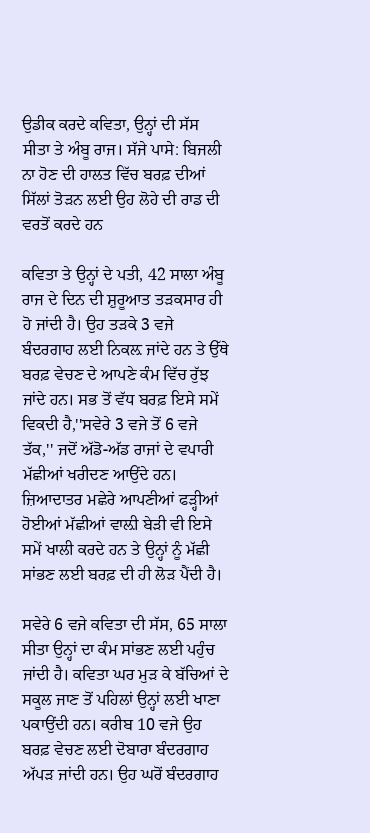ਉਡੀਕ ਕਰਦੇ ਕਵਿਤਾ, ਉਨ੍ਹਾਂ ਦੀ ਸੱਸ ਸੀਤਾ ਤੇ ਅੰਬੂ ਰਾਜ। ਸੱਜੇ ਪਾਸੇ: ਬਿਜਲੀ ਨਾ ਹੋਣ ਦੀ ਹਾਲਤ ਵਿੱਚ ਬਰਫ਼ ਦੀਆਂ ਸਿੱਲਾਂ ਤੋੜਨ ਲਈ ਉਹ ਲੋਹੇ ਦੀ ਰਾਡ ਦੀ ਵਰਤੋਂ ਕਰਦੇ ਹਨ

ਕਵਿਤਾ ਤੇ ਉਨ੍ਹਾਂ ਦੇ ਪਤੀ, 42 ਸਾਲਾ ਅੰਬੂ ਰਾਜ ਦੇ ਦਿਨ ਦੀ ਸ਼ੁਰੂਆਤ ਤੜਕਸਾਰ ਹੀ ਹੋ ਜਾਂਦੀ ਹੈ। ਉਹ ਤੜਕੇ 3 ਵਜੇ ਬੰਦਰਗਾਹ ਲਈ ਨਿਕਲ਼ ਜਾਂਦੇ ਹਨ ਤੇ ਉੱਥੇ ਬਰਫ਼ ਵੇਚਣ ਦੇ ਆਪਣੇ ਕੰਮ ਵਿੱਚ ਰੁੱਝ ਜਾਂਦੇ ਹਨ। ਸਭ ਤੋਂ ਵੱਧ ਬਰਫ਼ ਇਸੇ ਸਮੇਂ ਵਿਕਦੀ ਹੈ,''ਸਵੇਰੇ 3 ਵਜੇ ਤੋਂ 6 ਵਜੇ ਤੱਕ,'' ਜਦੋਂ ਅੱਡੋ-ਅੱਡ ਰਾਜਾਂ ਦੇ ਵਪਾਰੀ ਮੱਛੀਆਂ ਖਰੀਦਣ ਆਉਂਦੇ ਹਨ। ਜ਼ਿਆਦਾਤਰ ਮਛੇਰੇ ਆਪਣੀਆਂ ਫੜ੍ਹੀਆਂ ਹੋਈਆਂ ਮੱਛੀਆਂ ਵਾਲ਼ੀ ਬੇੜੀ ਵੀ ਇਸੇ ਸਮੇਂ ਖਾਲੀ ਕਰਦੇ ਹਨ ਤੇ ਉਨ੍ਹਾਂ ਨੂੰ ਮੱਛੀ ਸਾਂਭਣ ਲਈ ਬਰਫ਼ ਦੀ ਹੀ ਲੋੜ ਪੈਂਦੀ ਹੈ।

ਸਵੇਰੇ 6 ਵਜੇ ਕਵਿਤਾ ਦੀ ਸੱਸ, 65 ਸਾਲਾ ਸੀਤਾ ਉਨ੍ਹਾਂ ਦਾ ਕੰਮ ਸਾਂਭਣ ਲਈ ਪਹੁੰਚ ਜਾਂਦੀ ਹੈ। ਕਵਿਤਾ ਘਰ ਮੁੜ ਕੇ ਬੱਚਿਆਂ ਦੇ ਸਕੂਲ ਜਾਣ ਤੋਂ ਪਹਿਲਾਂ ਉਨ੍ਹਾਂ ਲਈ ਖਾਣਾ ਪਕਾਉਂਦੀ ਹਨ। ਕਰੀਬ 10 ਵਜੇ ਉਹ ਬਰਫ਼ ਵੇਚਣ ਲਈ ਦੋਬਾਰਾ ਬੰਦਰਗਾਹ ਅੱਪੜ ਜਾਂਦੀ ਹਨ। ਉਹ ਘਰੋਂ ਬੰਦਰਗਾਹ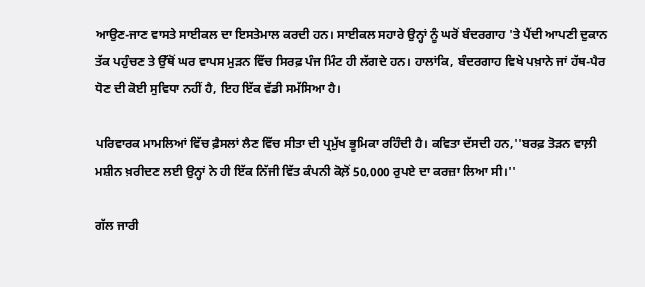ਆਉਣ-ਜਾਣ ਵਾਸਤੇ ਸਾਈਕਲ ਦਾ ਇਸਤੇਮਾਲ ਕਰਦੀ ਹਨ। ਸਾਈਕਲ ਸਹਾਰੇ ਉਨ੍ਹਾਂ ਨੂੰ ਘਰੋਂ ਬੰਦਰਗਾਹ 'ਤੇ ਪੈਂਦੀ ਆਪਣੀ ਦੁਕਾਨ ਤੱਕ ਪਹੁੰਚਣ ਤੇ ਉੱਥੋਂ ਘਰ ਵਾਪਸ ਮੁੜਨ ਵਿੱਚ ਸਿਰਫ਼ ਪੰਜ ਮਿੰਟ ਹੀ ਲੱਗਦੇ ਹਨ। ਹਾਲਾਂਕਿ, ਬੰਦਰਗਾਹ ਵਿਖੇ ਪਖ਼ਾਨੇ ਜਾਂ ਹੱਥ-ਪੈਰ ਧੋਣ ਦੀ ਕੋਈ ਸੁਵਿਧਾ ਨਹੀਂ ਹੈ, ਇਹ ਇੱਕ ਵੱਡੀ ਸਮੱਸਿਆ ਹੈ।

ਪਰਿਵਾਰਕ ਮਾਮਲਿਆਂ ਵਿੱਚ ਫ਼ੈਸਲਾਂ ਲੈਣ ਵਿੱਚ ਸੀਤਾ ਦੀ ਪ੍ਰਮੁੱਖ ਭੂਮਿਕਾ ਰਹਿੰਦੀ ਹੈ। ਕਵਿਤਾ ਦੱਸਦੀ ਹਨ,''ਬਰਫ਼ ਤੋੜਨ ਵਾਲ਼ੀ ਮਸ਼ੀਨ ਖ਼ਰੀਦਣ ਲਈ ਉਨ੍ਹਾਂ ਨੇ ਹੀ ਇੱਕ ਨਿੱਜੀ ਵਿੱਤ ਕੰਪਨੀ ਕੋਲ਼ੋਂ 50,000 ਰੁਪਏ ਦਾ ਕਰਜ਼ਾ ਲਿਆ ਸੀ।''

ਗੱਲ ਜਾਰੀ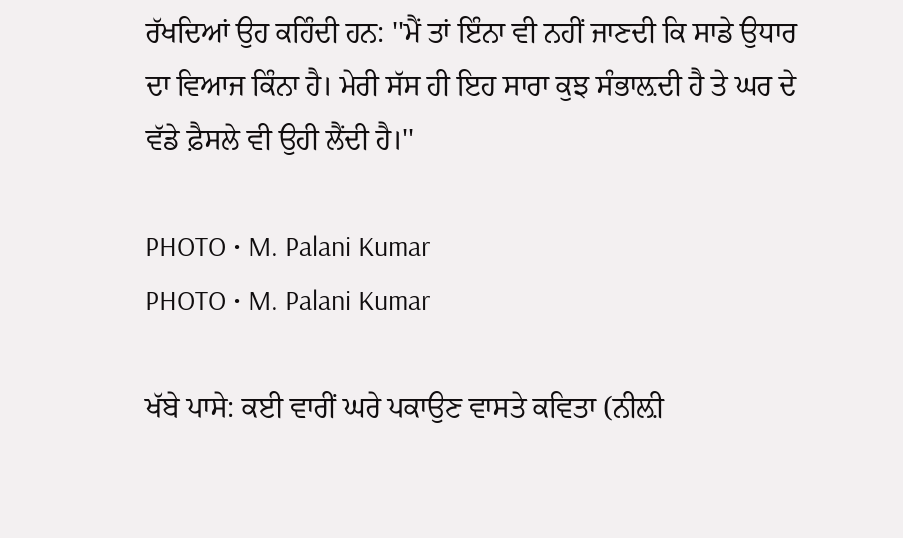ਰੱਖਦਿਆਂ ਉਹ ਕਹਿੰਦੀ ਹਨ: ''ਮੈਂ ਤਾਂ ਇੰਨਾ ਵੀ ਨਹੀਂ ਜਾਣਦੀ ਕਿ ਸਾਡੇ ਉਧਾਰ ਦਾ ਵਿਆਜ ਕਿੰਨਾ ਹੈ। ਮੇਰੀ ਸੱਸ ਹੀ ਇਹ ਸਾਰਾ ਕੁਝ ਸੰਭਾਲ਼ਦੀ ਹੈ ਤੇ ਘਰ ਦੇ ਵੱਡੇ ਫ਼ੈਸਲੇ ਵੀ ਉਹੀ ਲੈਂਦੀ ਹੈ।''

PHOTO • M. Palani Kumar
PHOTO • M. Palani Kumar

ਖੱਬੇ ਪਾਸੇ: ਕਈ ਵਾਰੀਂ ਘਰੇ ਪਕਾਉਣ ਵਾਸਤੇ ਕਵਿਤਾ (ਨੀਲ਼ੀ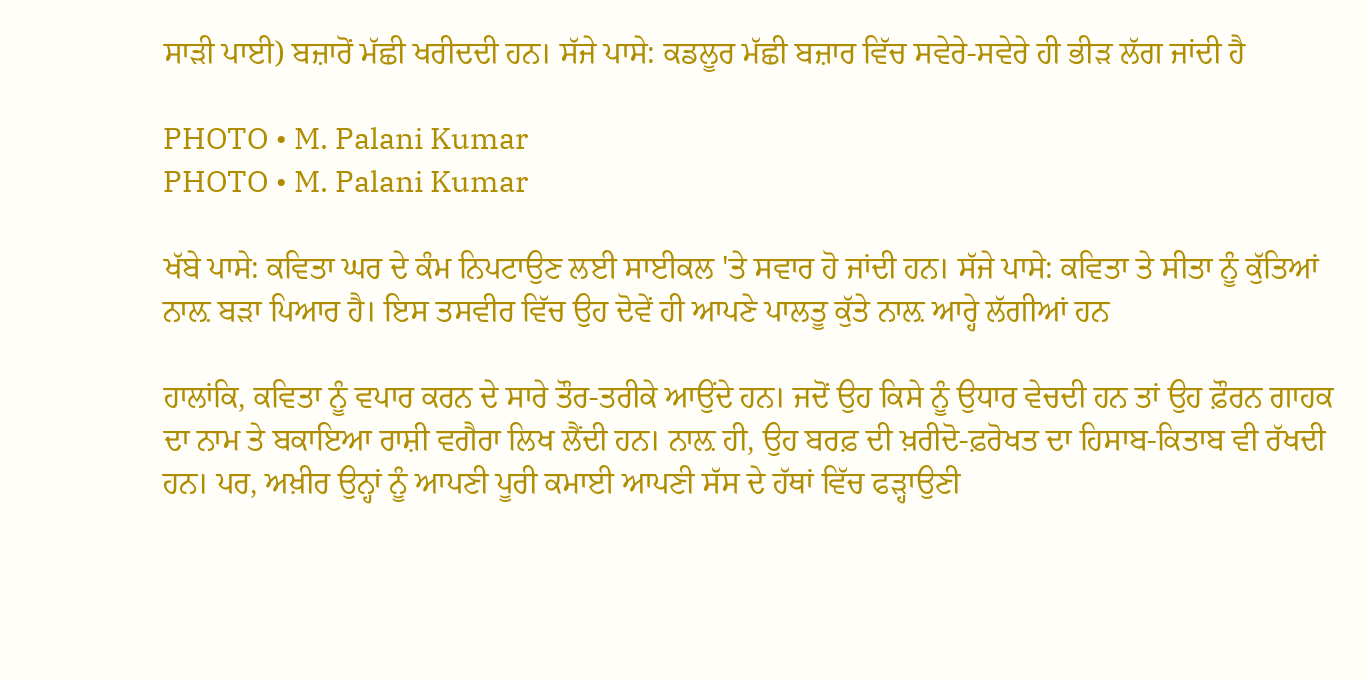ਸਾੜੀ ਪਾਈ) ਬਜ਼ਾਰੋਂ ਮੱਛੀ ਖਰੀਦਦੀ ਹਨ। ਸੱਜੇ ਪਾਸੇ: ਕਡਲੂਰ ਮੱਛੀ ਬਜ਼ਾਰ ਵਿੱਚ ਸਵੇਰੇ-ਸਵੇਰੇ ਹੀ ਭੀੜ ਲੱਗ ਜਾਂਦੀ ਹੈ

PHOTO • M. Palani Kumar
PHOTO • M. Palani Kumar

ਖੱਬੇ ਪਾਸੇ: ਕਵਿਤਾ ਘਰ ਦੇ ਕੰਮ ਨਿਪਟਾਉਣ ਲਈ ਸਾਈਕਲ 'ਤੇ ਸਵਾਰ ਹੋ ਜਾਂਦੀ ਹਨ। ਸੱਜੇ ਪਾਸੇ: ਕਵਿਤਾ ਤੇ ਸੀਤਾ ਨੂੰ ਕੁੱਤਿਆਂ ਨਾਲ਼ ਬੜਾ ਪਿਆਰ ਹੈ। ਇਸ ਤਸਵੀਰ ਵਿੱਚ ਉਹ ਦੋਵੇਂ ਹੀ ਆਪਣੇ ਪਾਲਤੂ ਕੁੱਤੇ ਨਾਲ਼ ਆਰ੍ਹੇ ਲੱਗੀਆਂ ਹਨ

ਹਾਲਾਂਕਿ, ਕਵਿਤਾ ਨੂੰ ਵਪਾਰ ਕਰਨ ਦੇ ਸਾਰੇ ਤੌਰ-ਤਰੀਕੇ ਆਉਂਦੇ ਹਨ। ਜਦੋਂ ਉਹ ਕਿਸੇ ਨੂੰ ਉਧਾਰ ਵੇਚਦੀ ਹਨ ਤਾਂ ਉਹ ਫ਼ੌਰਨ ਗਾਹਕ ਦਾ ਨਾਮ ਤੇ ਬਕਾਇਆ ਰਾਸ਼ੀ ਵਗੈਰਾ ਲਿਖ ਲੈਂਦੀ ਹਨ। ਨਾਲ਼ ਹੀ, ਉਹ ਬਰਫ਼ ਦੀ ਖ਼ਰੀਦੋ-ਫ਼ਰੋਖਤ ਦਾ ਹਿਸਾਬ-ਕਿਤਾਬ ਵੀ ਰੱਖਦੀ ਹਨ। ਪਰ, ਅਖ਼ੀਰ ਉਨ੍ਹਾਂ ਨੂੰ ਆਪਣੀ ਪੂਰੀ ਕਮਾਈ ਆਪਣੀ ਸੱਸ ਦੇ ਹੱਥਾਂ ਵਿੱਚ ਫੜ੍ਹਾਉਣੀ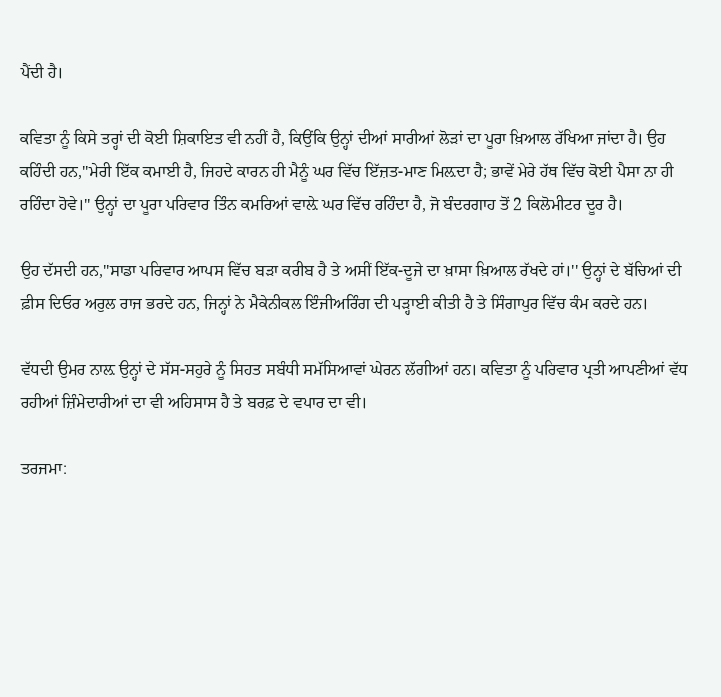ਪੈਂਦੀ ਹੈ।

ਕਵਿਤਾ ਨੂੰ ਕਿਸੇ ਤਰ੍ਹਾਂ ਦੀ ਕੋਈ ਸ਼ਿਕਾਇਤ ਵੀ ਨਹੀਂ ਹੈ, ਕਿਉਂਕਿ ਉਨ੍ਹਾਂ ਦੀਆਂ ਸਾਰੀਆਂ ਲੋੜਾਂ ਦਾ ਪੂਰਾ ਖ਼ਿਆਲ ਰੱਖਿਆ ਜਾਂਦਾ ਹੈ। ਉਹ ਕਹਿੰਦੀ ਹਨ,''ਮੇਰੀ ਇੱਕ ਕਮਾਈ ਹੈ, ਜਿਹਦੇ ਕਾਰਨ ਹੀ ਮੈਨੂੰ ਘਰ ਵਿੱਚ ਇੱਜ਼ਤ-ਮਾਣ ਮਿਲ਼ਦਾ ਹੈ; ਭਾਵੇਂ ਮੇਰੇ ਹੱਥ ਵਿੱਚ ਕੋਈ ਪੈਸਾ ਨਾ ਹੀ ਰਹਿੰਦਾ ਹੋਵੇ।'' ਉਨ੍ਹਾਂ ਦਾ ਪੂਰਾ ਪਰਿਵਾਰ ਤਿੰਨ ਕਮਰਿਆਂ ਵਾਲ਼ੇ ਘਰ ਵਿੱਚ ਰਹਿੰਦਾ ਹੈ, ਜੋ ਬੰਦਰਗਾਹ ਤੋਂ 2 ਕਿਲੋਮੀਟਰ ਦੂਰ ਹੈ।

ਉਹ ਦੱਸਦੀ ਹਨ,''ਸਾਡਾ ਪਰਿਵਾਰ ਆਪਸ ਵਿੱਚ ਬੜਾ ਕਰੀਬ ਹੈ ਤੇ ਅਸੀਂ ਇੱਕ-ਦੂਜੇ ਦਾ ਖ਼ਾਸਾ ਖ਼ਿਆਲ ਰੱਖਦੇ ਹਾਂ।'' ਉਨ੍ਹਾਂ ਦੇ ਬੱਚਿਆਂ ਦੀ ਫ਼ੀਸ ਦਿਓਰ ਅਰੁਲ ਰਾਜ ਭਰਦੇ ਹਨ, ਜਿਨ੍ਹਾਂ ਨੇ ਮੈਕੇਨੀਕਲ ਇੰਜੀਅਰਿੰਗ ਦੀ ਪੜ੍ਹਾਈ ਕੀਤੀ ਹੈ ਤੇ ਸਿੰਗਾਪੁਰ ਵਿੱਚ ਕੰਮ ਕਰਦੇ ਹਨ।

ਵੱਧਦੀ ਉਮਰ ਨਾਲ਼ ਉਨ੍ਹਾਂ ਦੇ ਸੱਸ-ਸਹੁਰੇ ਨੂੰ ਸਿਹਤ ਸਬੰਧੀ ਸਮੱਸਿਆਵਾਂ ਘੇਰਨ ਲੱਗੀਆਂ ਹਨ। ਕਵਿਤਾ ਨੂੰ ਪਰਿਵਾਰ ਪ੍ਰਤੀ ਆਪਣੀਆਂ ਵੱਧ ਰਹੀਆਂ ਜ਼ਿੰਮੇਦਾਰੀਆਂ ਦਾ ਵੀ ਅਹਿਸਾਸ ਹੈ ਤੇ ਬਰਫ਼ ਦੇ ਵਪਾਰ ਦਾ ਵੀ।

ਤਰਜਮਾ: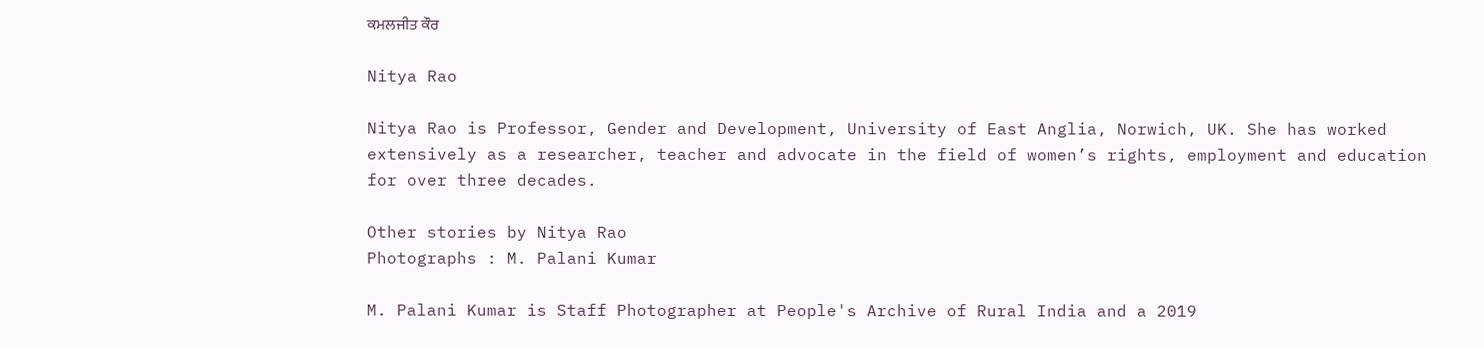ਕਮਲਜੀਤ ਕੌਰ

Nitya Rao

Nitya Rao is Professor, Gender and Development, University of East Anglia, Norwich, UK. She has worked extensively as a researcher, teacher and advocate in the field of women’s rights, employment and education for over three decades.

Other stories by Nitya Rao
Photographs : M. Palani Kumar

M. Palani Kumar is Staff Photographer at People's Archive of Rural India and a 2019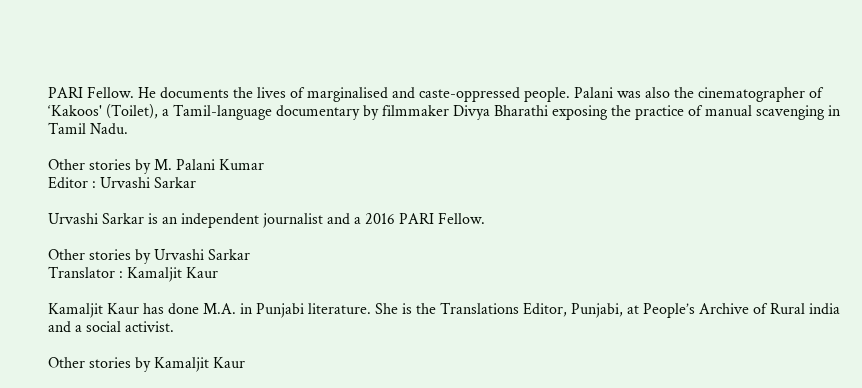PARI Fellow. He documents the lives of marginalised and caste-oppressed people. Palani was also the cinematographer of ‘Kakoos' (Toilet), a Tamil-language documentary by filmmaker Divya Bharathi exposing the practice of manual scavenging in Tamil Nadu.

Other stories by M. Palani Kumar
Editor : Urvashi Sarkar

Urvashi Sarkar is an independent journalist and a 2016 PARI Fellow.

Other stories by Urvashi Sarkar
Translator : Kamaljit Kaur

Kamaljit Kaur has done M.A. in Punjabi literature. She is the Translations Editor, Punjabi, at People’s Archive of Rural india and a social activist.

Other stories by Kamaljit Kaur